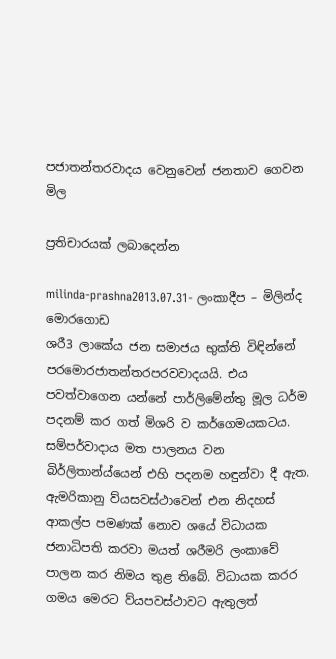පජාතන්තරවාදය වෙනුවෙන් ජනතාව ගෙවන මිල

ප්‍රතිචාරයක් ලබාදෙන්න

milinda-prashna2013.07.31- ලංකාදීප – මිලින්ද මොරගොඩ
ශරී3 ලාකේය ජන සමාජය භුක්ති විඳින්නේ පරමොරජාතන්තරපරවවාදයයි. එය පවත්වාගෙන යන්නේ පාර්ලිමේන්තු මූල ධර්ම පදනම් කර ගත් මිශරි ව කර්ගෙමයකටය. සම්පර්වාදාය මත පාලනය වන බිර්ලිතාන්ය්යෙන් එහි පදනම හඳුන්වා දී ඇත. ඇමරිකානු ව්යසවස්ථාවෙන් එන නිදහස් ආකල්ප පමණක් නොව ශයේ විධායක ජනාධිපති කරවා මයත් ශරීමරි ලංකාවේ පාලන කර නිමය තුළ තිබේ. විධායක කරර ගමය මෙරට ව්යපවස්ථාවට ඇතුලත්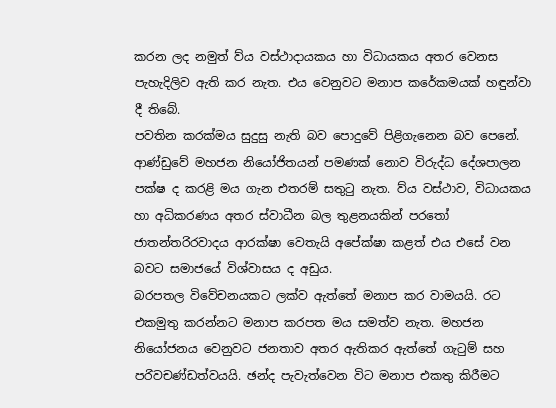කරන ලද නමුත් ව්ය වස්ථාදායකය හා විධායකය අතර වෙනස පැහැදිලිව ඇති කර නැත. එය වෙනුවට මනාප කරේ‍කමයක් හඳුන්වා දී තිබේ.
පවතින කර‍ක්මය සුදුසු නැති බව පොදුවේ පිළිගැනෙන බව පෙනේ. ආණ්ඩුවේ මහජන නියෝජිතයන් පමණක් නොව විරුද්ධ දේශපාලන පක්ෂ ද කරළි මය ගැන එතරම් සතුටු නැත. ව්ය වස්ථාව, විධායකය හා අධිකරණය අතර ස්වාධීන බල තුළනයකින් පරතෝ ජාතන්තර‍ිරවාදය ආරක්ෂා වෙතැයි අපේක්ෂා කළත් එය එසේ වන බවට සමාජයේ විශ්වාසය ද අඩුය.
බරපතල විවේචනයකට ලක්ව ඇත්තේ මනාප කර වාමයයි. රට එකමුතු කරන්නට මනාප කරපත මය සමත්ව නැත. මහජන නියෝජනය වෙනුවට ජනතාව අතර ඇතිකර ඇත්තේ ගැටුම් සහ පර‍ිවචණ්ඩත්වයයි. ඡන්ද පැවැත්වෙන විට මනාප එකතු කිරීමට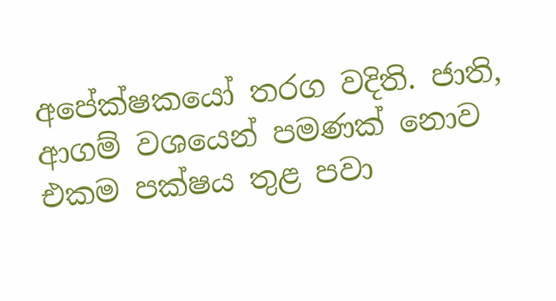අපේක්ෂකයෝ තරග වදිති. ජාති, ආගම් වශයෙන් පමණක් නොව එකම පක්ෂය තුළ පවා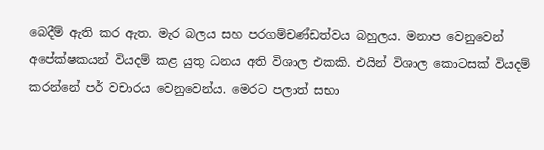බෙදීම් ඇති කර ඇත. මැර බලය සහ පරගම්චණ්ඩත්වය බහුලය. මනාප වෙනුවෙන් අපේක්ෂකයන් වියදම් කළ යුතු ධනය අති විශාල එකකි. එයින් විශාල කොටසක් වියදම් කරන්නේ පර් වචාරය වෙනුවෙන්ය. මෙරට පලාත් සභා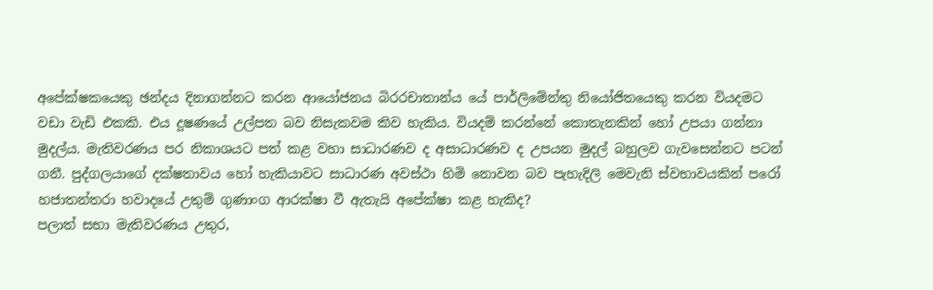අපේක්ෂකයෙකු ඡන්දය දිනාගන්නට කරන ආයෝජනය බිරරචාතාන්ය යේ පාර්ලිමේන්තු නියෝජිතයෙකු කරන වියදමට වඩා වැඩි එකකි. එය දූෂණයේ උල්පත බව නිසැකවම කිව හැකිය. වියදම් කරන්නේ කොතැනකින් හෝ උපයා ගන්නා මුදල්ය. මැතිවරණය පර නිකාශයට පත් කළ වහා සාධාරණව ද අසාධාරණව ද උපයන මුදල් බහුලව ගැවසෙන්නට පටන් ගනී. පුද්ගලයාගේ දක්ෂතාවය හෝ හැකියාවට සාධාරණ අවස්ථා හිමි නොවන බව පැහැදිලි මෙවැනි ස්වභාවයකින් පරෝ හජාතන්තරා හවාදයේ උතුම් ගුණාංග ආරක්ෂා වී ඇතැයි අපේක්ෂා කළ හැකිද?
පලාත් සභා මැතිවරණය උතුර,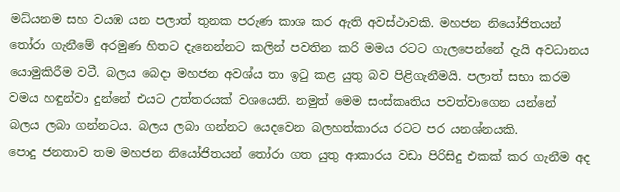මධ්යනම සහ වයඹ යන පලාත් තුනක පරුණ කාශ කර ඇති අවස්ථාවකි. මහජන නියෝජිතයන් තෝරා ගැනීමේ අරමුණ හිතට දැනෙන්නට කලින් පවතින කරි මමය රටට ගැලපෙන්නේ දැයි අවධානය යොමුකිරීම වටී. බලය බෙදා මහජන අවශ්ය තා ඉටු කළ යුතු බව පිළිගැනීමයි. පලාත් සභා කරම වමය හඳුන්වා දුන්නේ එයට උත්තරයක් වශයෙනි. නමුත් මෙම සංස්කෘතිය පවත්වාගෙන යන්නේ බලය ලබා ගන්නටය. බලය ලබා ගන්නට යෙදවෙන බලහත්කාරය රටට පර යනශ්නයකි.
පොදු ජනතාව තම මහජන නියෝජිතයන් තෝරා ගත යුතු ආකාරය වඩා පිරිසිදු එකක් කර ගැනීම අද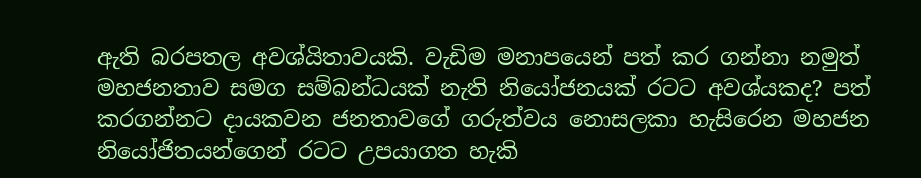ඇති බරපතල අවශ්යිතාවයකි. වැඩිම මනාපයෙන් පත් කර ගන්නා නමුත් මහජනතාව සමග සම්බන්ධයක් නැති නියෝජනයක් රටට අවශ්යකද? පත් කරගන්නට දායකවන ජනතාවගේ ගරුත්වය නොසලකා හැසිරෙන මහජන නියෝජිතයන්ගෙන් රටට උපයාගත හැකි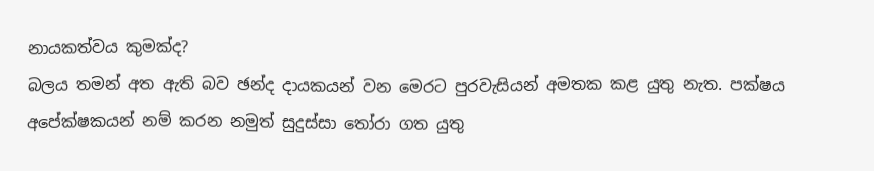නායකත්වය කුමක්ද?
බලය තමන් අත ඇති බව ඡන්ද දායකයන් වන මෙරට පුරවැසියන් අමතක කළ යුතු නැත. පක්ෂය අපේක්ෂකයන් නම් කරන නමුත් සුදුස්සා තෝරා ගත යුතු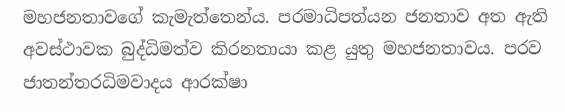මහජනතාවගේ කැමැත්තෙන්ය. පරමාධිපත්යන ජනතාව අත ඇති අවස්ථාවක බුද්ධිමත්ව කිරනතායා කළ යුතු මහජනතාවය. පරව ජාතන්තරධිමවාදය ආරක්ෂා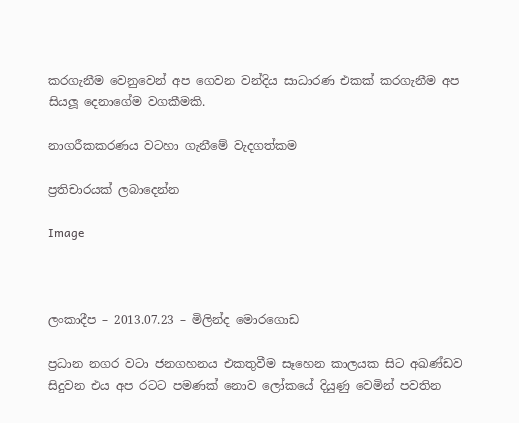කරගැනීම වෙනුවෙන් අප ගෙවන වන්දිය සාධාරණ එකක් කරගැනීම අප සියලූ දෙනාගේම වගකීමකි.

නාගරීකකරණය වටහා ගැනීමේ වැදගත්කම

ප්‍රතිචාරයක් ලබාදෙන්න

Image



ලංකාදීප – 2013.07.23 – මිලින්ද මොරගොඩ

ප්‍රධාන නගර වටා ජනගහනය එකතුවීම සෑහෙන කාලයක සිට අඛණ්ඩව සිදුවන එය අප රටට පමණක් නොව ලෝකයේ දියුණු වෙමින් පවතින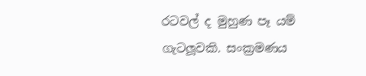රටවල් ද මුහුණ පෑ යම් ගැටලූවකි. සංක්‍රමණය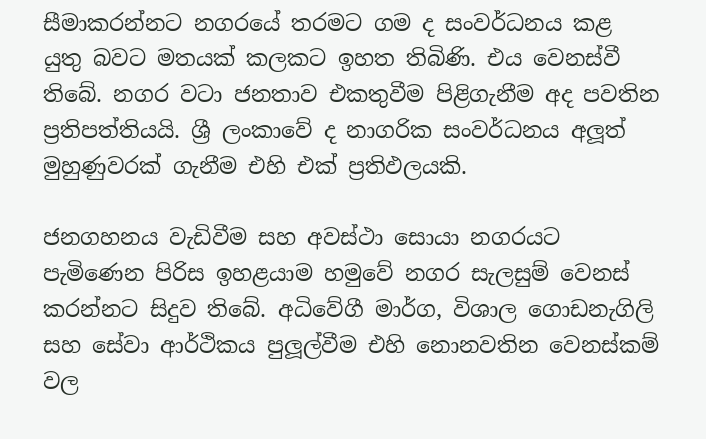සීමාකරන්නට නගරයේ තරමට ගම ද සංවර්ධනය කළ යුතු බවට මතයක් කලකට ඉහත තිබිණි. එය වෙනස්වී තිබේ. නගර වටා ජනතාව එකතුවීම පිළිගැනීම අද පවතින ප්‍රතිපත්තියයි. ශ්‍රී ලංකාවේ ද නාගරික සංවර්ධනය අලූත් මුහුණුවරක් ගැනීම එහි එක් ප්‍රතිඵලයකි.

ජනගහනය වැඩිවීම සහ අවස්ථා සොයා නගරයට පැමිණෙන පිරිස ඉහළයාම හමුවේ නගර සැලසුම් වෙනස් කරන්නට සිදුව තිබේ. අධිවේගී මාර්ග, විශාල ගොඩනැගිලි සහ සේවා ආර්ථිකය පුලූල්වීම එහි නොනවතින වෙනස්කම් වල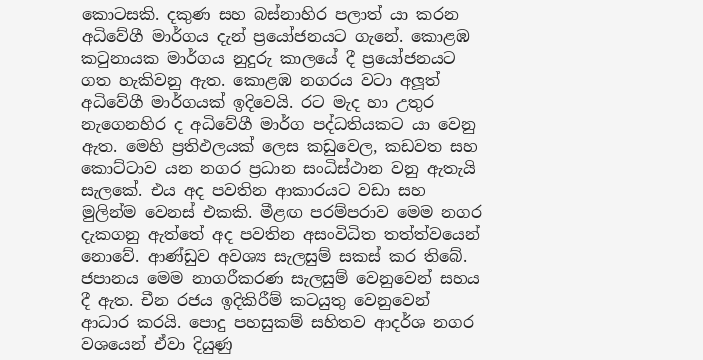කොටසකි. දකුණ සහ බස්නාහිර පලාත් යා කරන අධිවේගී මාර්ගය දැන් ප්‍රයෝජනයට ගැනේ. කොළඹ කටුනායක මාර්ගය නුදුරු කාලයේ දී ප්‍රයෝජනයට ගත හැකිවනු ඇත. කොළඹ නගරය වටා අලූත් අධිවේගී මාර්ගයක් ඉදිවෙයි. රට මැද හා උතුර නැගෙනහිර ද අධිවේගී මාර්ග පද්ධතියකට යා වෙනු ඇත. මෙහි ප්‍රතිඵලයක් ලෙස කඩුවෙල, කඩවත සහ කොට්ටාව යන නගර ප්‍රධාන සංධිස්ථාන වනු ඇතැයි සැලකේ. එය අද පවතින ආකාරයට වඩා සහ මුලින්ම වෙනස් එකකි. මීළඟ පරම්පරාව මෙම නගර දැකගනු ඇත්තේ අද පවතින අසංවිධිත තත්ත්වයෙන් නොවේ. ආණ්ඩුව අවශ්‍ය සැලසුම් සකස් කර තිබේ. ජපානය මෙම නාගරීකරණ සැලසුම් වෙනුවෙන් සහය දී ඇත. චීන රජය ඉදිකිරීම් කටයුතු වෙනුවෙන් ආධාර කරයි. පොදු පහසුකම් සහිතව ආදර්ශ නගර වශයෙන් ඒවා දියුණු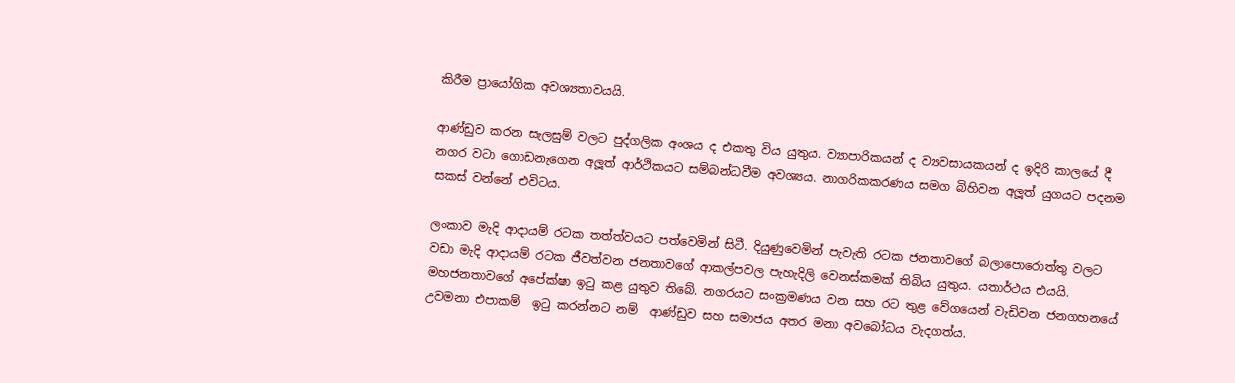කිරීම ප්‍රායෝගික අවශ්‍යතාවයයි.

ආණ්ඩුව කරන සැලසුම් වලට පුද්ගලික අංශය ද එකතු විය යුතුය. ව්‍යාපාරිකයන් ද ව්‍යවසායකයන් ද ඉදිරි කාලයේ දී නගර වටා ගොඩනැගෙන අලූත් ආර්ථිකයට සම්බන්ධවීම අවශ්‍යය. නාගරිකකරණය සමග බිහිවන අලූත් යුගයට පදනම සකස් වන්නේ එවිටය.

ලංකාව මැදි ආදායම් රටක තත්ත්වයට පත්වෙමින් සිටී. දියුණුවෙමින් පැවැති රටක ජනතාවගේ බලාපොරොත්තු වලට වඩා මැදි ආදායම් රටක ජීවත්වන ජනතාවගේ ආකල්පවල පැහැදිලි වෙනස්කමක් තිබිය යුතුය. යතාර්ථය එයයි. මහජනතාවගේ අපේක්ෂා ඉටු කළ යුතුව තිබේ. නගරයට සංක්‍රමණය වන සහ රට තුළ වේගයෙන් වැඩිවන ජනගහනයේ උවමනා එපාකම්  ඉටු කරන්නට නම්  ආණ්ඩුව සහ සමාජය අතර මනා අවබෝධය වැදගත්ය.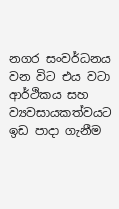නගර සංවර්ධනය වන විට එය වටා ආර්ථිකය සහ ව්‍යවසායකත්වයට ඉඩ පාදා ගැනීම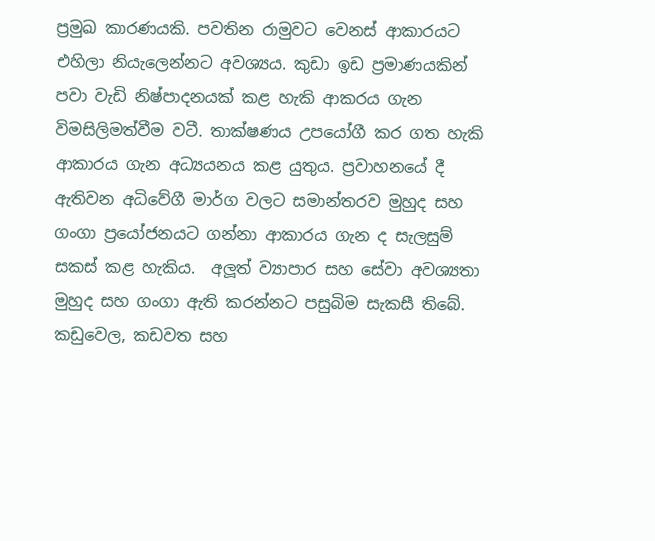ප්‍රමුඛ කාරණයකි. පවතින රාමුවට වෙනස් ආකාරයට එහිලා නියැලෙන්නට අවශ්‍යය. කුඩා ඉඩ ප්‍රමාණයකින් පවා වැඩි නිෂ්පාදනයක් කළ හැකි ආකරය ගැන විමසිලිමත්වීම වටී. තාක්ෂණය උපයෝගී කර ගත හැකි ආකාරය ගැන අධ්‍යයනය කළ යුතුය. ප්‍රවාහනයේ දී ඇතිවන අධිවේගී මාර්ග වලට සමාන්තරව මුහුද සහ ගංගා ප්‍රයෝජනයට ගන්නා ආකාරය ගැන ද සැලසුම් සකස් කළ හැකිය.  අලූත් ව්‍යාපාර සහ සේවා අවශ්‍යතා මුහුද සහ ගංගා ඇති කරන්නට පසුබිම සැකසී තිබේ. කඩුවෙල, කඩවත සහ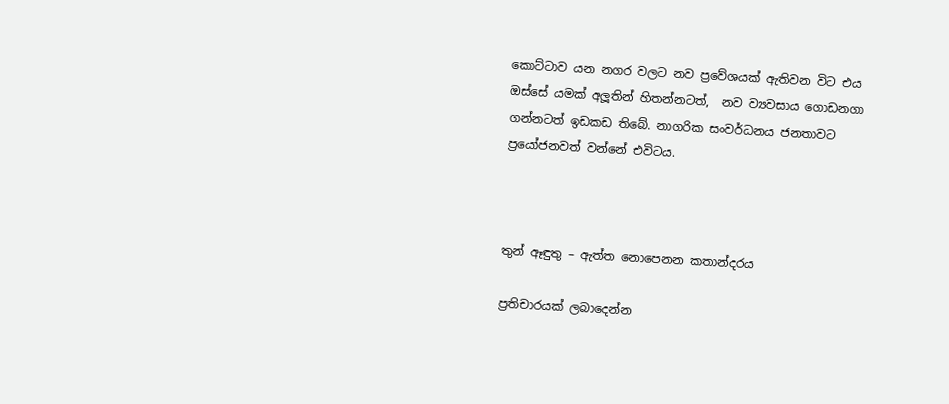කොට්ටාව යන නගර වලට නව ප්‍රවේශයක් ඇතිවන විට එය ඔස්සේ යමක් අලූතින් හිතන්නටත්,  නව ව්‍යවසාය ගොඩනගා ගන්නටත් ඉඩකඩ තිබේ. නාගරික සංවර්ධනය ජනතාවට ප්‍රයෝජනවත් වන්නේ එවිටය.



තුන් ඈඳුතු – ඇත්ත නොපෙනන කතාන්දරය

ප්‍රතිචාරයක් ලබාදෙන්න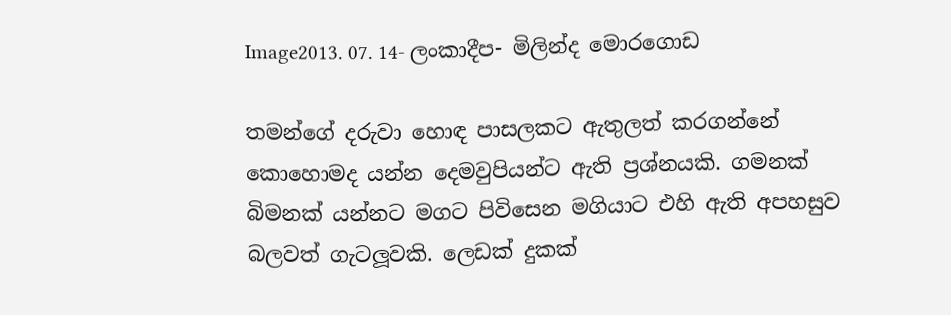Image2013. 07. 14- ලංකාදීප- මිලින්ද මොරගොඩ

තමන්ගේ දරුවා හොඳ පාසලකට ඇතුලත් කරගන්නේ කොහොමද යන්න දෙමවුපියන්ට ඇති ප්‍රශ්නයකි. ගමනක් බිමනක් යන්නට මගට පිවිසෙන මගියාට එහි ඇති අපහසුව බලවත් ගැටලූවකි. ලෙඩක් දුකක්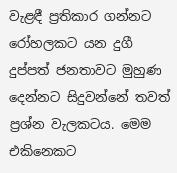වැළඳී ප්‍රතිකාර ගන්නට රෝහලකට යන දුගී දුප්පත් ජනතාවට මුහුණ දෙන්නට සිදුවන්නේ තවත් ප්‍රශ්න වැලකටය. මෙම එකිනෙකට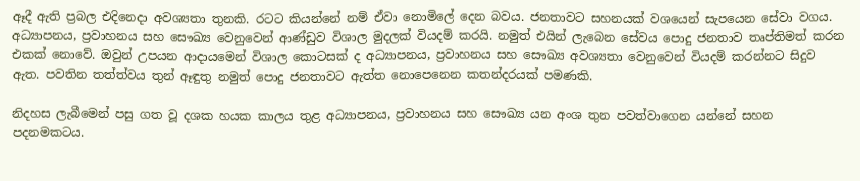ඈදී ඇති ප්‍රබල එදිනෙදා අවශ්‍යතා තුනකි. රටට කියන්නේ නම් ඒවා නොමිලේ දෙන බවය. ජනතාවට සහනයක් වශයෙන් සැපයෙන සේවා වගය. අධ්‍යාපනය, ප්‍රවාහනය සහ සෞඛ්‍ය වෙනුවෙන් ආණ්ඩුව විශාල මුදලක් වියදම් කරයි. නමුත් එයින් ලැබෙන සේවය පොදු ජනතාව තෘප්තිමත් කරන එකක් නොවේ. ඔවුන් උපයන ආදායමෙන් විශාල කොටසක් ද අධ්‍යාපනය, ප්‍රවාහනය සහ සෞඛ්‍ය අවශ්‍යතා වෙනුවෙන් වියදම් කරන්නට සිදුව ඇත. පවතින තත්ත්වය තුන් ඈඳුතු නමුත් පොදු ජනතාවට ඇත්ත නොපෙනෙන කතන්දරයක් පමණකි.

නිදහස ලැබීමෙන් පසු ගත වූ දශක හයක කාලය තුළ අධ්‍යාපනය, ප්‍රවාහනය සහ සෞඛ්‍ය යන අංශ තුන පවත්වාගෙන යන්නේ සහන පදනමකටය.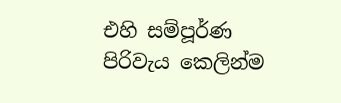එහි සම්පූර්ණ පිරිවැය කෙලින්ම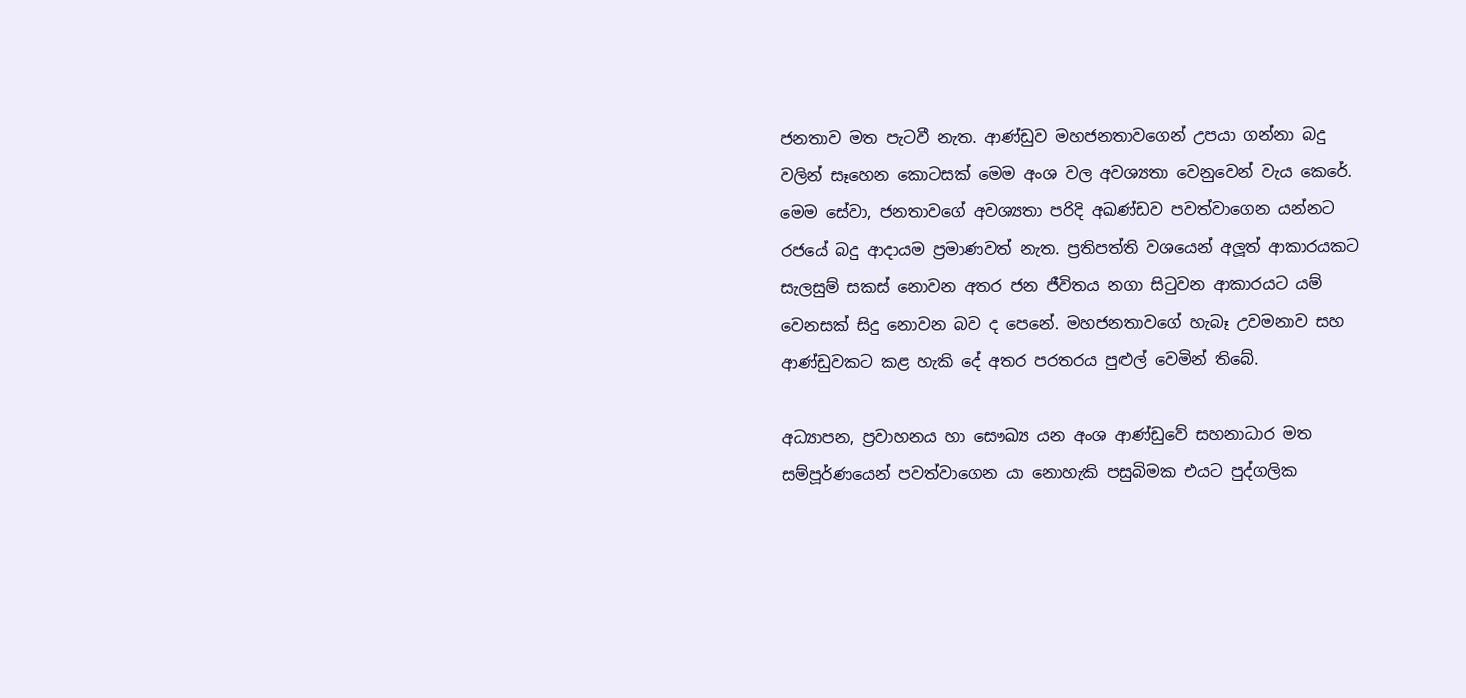ජනතාව මත පැටවී නැත. ආණ්ඩුව මහජනතාවගෙන් උපයා ගන්නා බදු වලින් සෑහෙන කොටසක් මෙම අංශ වල අවශ්‍යතා වෙනුවෙන් වැය කෙරේ. මෙම සේවා, ජනතාවගේ අවශ්‍යතා පරිදි අඛණ්ඩව පවත්වාගෙන යන්නට රජයේ බදු ආදායම ප්‍රමාණවත් නැත. ප්‍රතිපත්ති වශයෙන් අලූත් ආකාරයකට සැලසුම් සකස් නොවන අතර ජන ජීවිතය නගා සිටුවන ආකාරයට යම් වෙනසක් සිදු නොවන බව ද පෙනේ. මහජනතාවගේ හැබෑ උවමනාව සහ ආණ්ඩුවකට කළ හැකි දේ අතර පරතරය පුළුල් වෙමින් තිබේ.

අධ්‍යාපන, ප්‍රවාහනය හා සෞඛ්‍ය යන අංශ ආණ්ඩුවේ සහනාධාර මත සම්පූර්ණයෙන් පවත්වාගෙන යා නොහැකි පසුබිමක එයට පුද්ගලික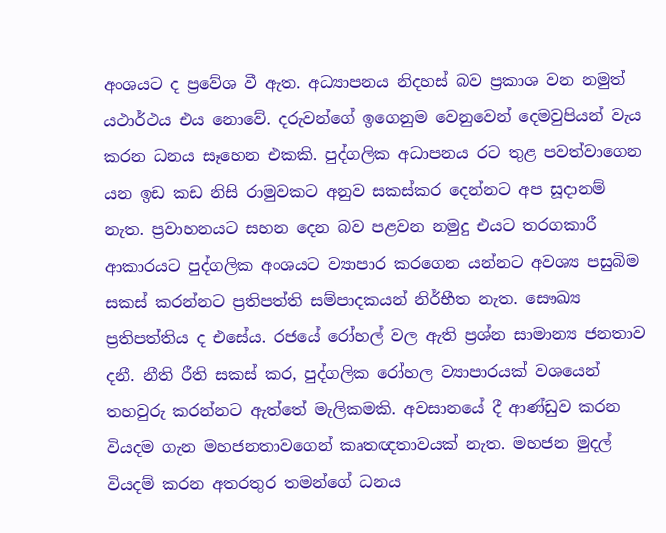අංශයට ද ප්‍රවේශ වී ඇත. අධ්‍යාපනය නිදහස් බව ප්‍රකාශ වන නමුත් යථාර්ථය එය නොවේ. දරුවන්ගේ ඉගෙනුම වෙනුවෙන් දෙමවුපියන් වැය කරන ධනය සෑහෙන එකකි. පුද්ගලික අධාපනය රට තුළ පවත්වාගෙන යන ඉඩ කඩ නිසි රාමුවකට අනුව සකස්කර දෙන්නට අප සූදානම් නැත. ප්‍රවාහනයට සහන දෙන බව පළවන නමුදු එයට තරගකාරී ආකාරයට පුද්ගලික අංශයට ව්‍යාපාර කරගෙන යන්නට අවශ්‍ය පසුබිම සකස් කරන්නට ප්‍රතිපත්ති සම්පාදකයන් නිර්භීත නැත. සෞඛ්‍ය ප්‍රතිපත්තිය ද එසේය. රජයේ රෝහල් වල ඇති ප්‍රශ්න සාමාන්‍ය ජනතාව දනී. නීති රීති සකස් කර, පුද්ගලික රෝහල ව්‍යාපාරයක් වශයෙන් තහවුරු කරන්නට ඇත්තේ මැලිකමකි. අවසානයේ දී ආණ්ඩුව කරන වියදම ගැන මහජනතාවගෙන් කෘතඥතාවයක් නැත. මහජන මුදල් වියදම් කරන අතරතුර තමන්ගේ ධනය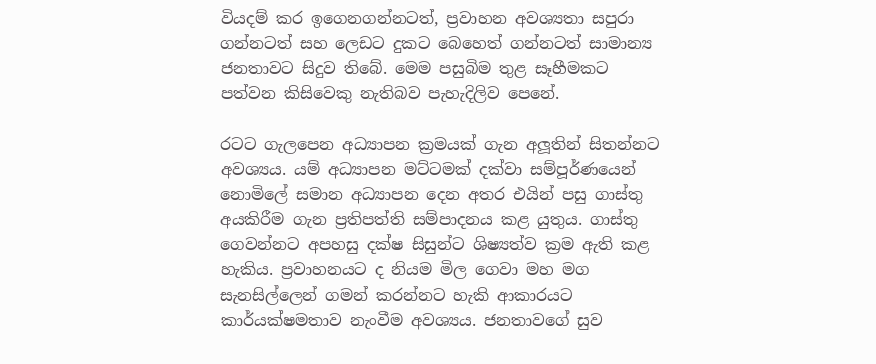වියදම් කර ඉගෙනගන්නටත්, ප්‍රවාහන අවශ්‍යතා සපුරා ගන්නටත් සහ ලෙඩට දුකට බෙහෙත් ගන්නටත් සාමාන්‍ය ජනතාවට සිදුව තිබේ. මෙම පසුබිම තුළ සෑහීමකට පත්වන කිසිවෙකු නැතිබව පැහැදිලිව පෙනේ.

රටට ගැලපෙන අධ්‍යාපන ක්‍රමයක් ගැන අලූතින් සිතන්නට අවශ්‍යය. යම් අධ්‍යාපන මට්ටමක් දක්වා සම්පූර්ණයෙන් නොමිලේ සමාන අධ්‍යාපන දෙන අතර එයින් පසු ගාස්තු අයකිරීම ගැන ප්‍රතිපත්ති සම්පාදනය කළ යුතුය. ගාස්තු ගෙවන්නට අපහසු දක්ෂ සිසුන්ට ශිෂ්‍යත්ව ක්‍රම ඇති කළ හැකිය. ප්‍රවාහනයට ද නියම මිල ගෙවා මහ මග සැනසිල්ලෙන් ගමන් කරන්නට හැකි ආකාරයට කාර්යක්ෂමතාව නැංවීම අවශ්‍යය. ජනතාවගේ සුව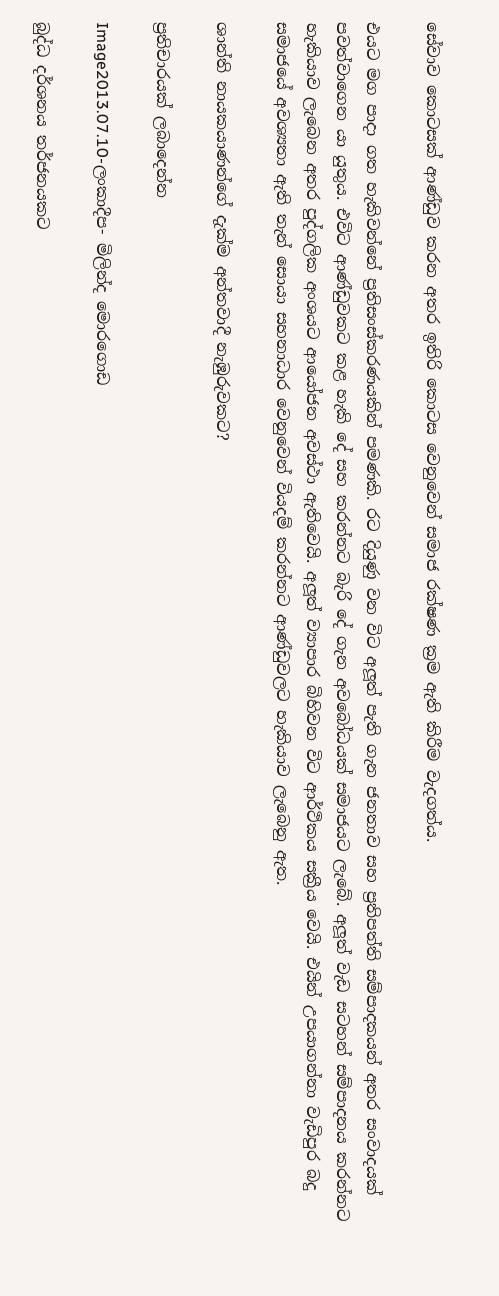සේවාව කොටසක් ආණ්ඩුව කරන අතර ඉතිරි කොටස වෙනුවෙන් සමාජ රක්ෂණ ක්‍රම ඇති කිරීම වැදගත්ය.

එයට මග පාදා ගත හැකිවන්නේ ප්‍රතිසංස්කරණයකින් පමණකි. රට දියුණු වන විට අලූත් පැති ගැන ජනතාව සහ ප්‍රතිපත්ති සම්පාදකයන් අතර සංවාදයක් පවත්වාගෙන යා යුතුය. එවිට ආණ්ඩුවකට කළ හැකි දේ සහ කරන්නට බැරි දේ ගැන අවබෝධයක් සමාජයට ලැබේ. අලූත් වැඩ සටහන් සම්පාදනය කරන්නට හැකියාව ලැබෙන අතර පුද්ගලික අංශයට ආයෝජන අවස්ථා ඇතිවෙයි. අලූත් ව්‍යාපාර බිහිවන විට ආර්ථිකය සක්‍රීය වෙයි. එයින් උපයාගන්නා වැඩිපුර බදු සමාජයේ අවශ්‍යතා ඇති තැන් සොයා සහනාධාර වෙනුවෙන් වියදම් කරන්නට ආණ්ඩුවලට හැකියාව ලැබෙනු ඇත.

ශාන්ති නායකයාණන්ගේ දැක්ම අන්තවාදී නැඹුරුවකට?

ප්‍රතිචාරයක් ලබාදෙන්න

Image2013.07.10-ලංකාදීප- මිලින්ද මොරගොඩ

බුද්ධ දර්ශනය තර්ජනයකට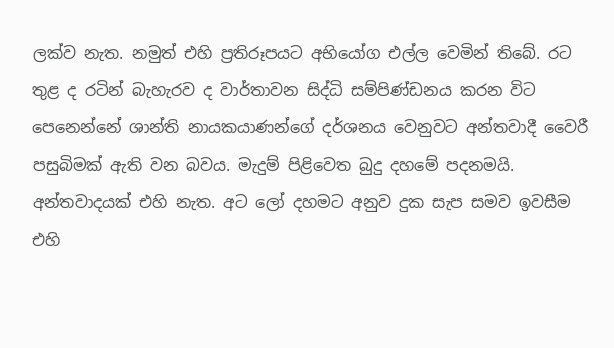ලක්ව නැත. නමුත් එහි ප්‍රතිරූපයට අභියෝග එල්ල වෙමින් තිබේ. රට තුළ ද රටින් බැහැරව ද වාර්තාවන සිද්ධි සම්පිණ්ඩනය කරන විට පෙනෙන්නේ ශාන්ති නායකයාණන්ගේ දර්ශනය වෙනුවට අන්තවාදී වෛරී පසුබිමක් ඇති වන බවය. මැදුම් පිළිවෙත බුදු දහමේ පදනමයි. අන්තවාදයක් එහි නැත. අට ලෝ දහමට අනුව දුක සැප සමව ඉවසීම එහි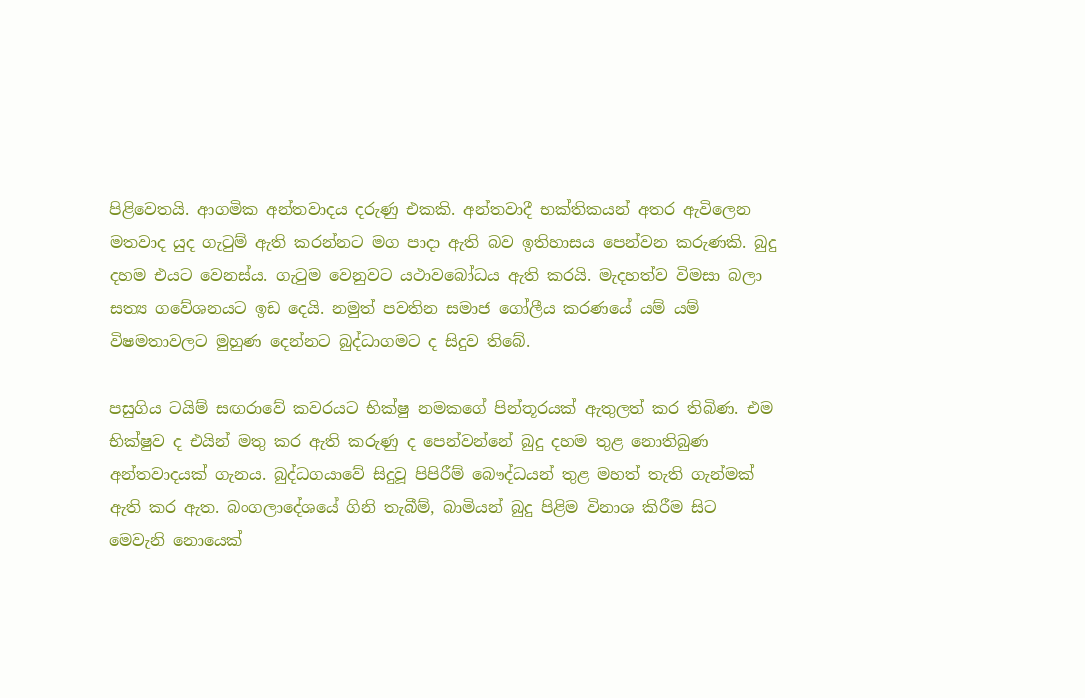පිළිවෙතයි. ආගමික අන්තවාදය දරුණු එකකි. අන්තවාදී භක්තිකයන් අතර ඇවිලෙන මතවාද යුද ගැටුම් ඇති කරන්නට මග පාදා ඇති බව ඉතිහාසය පෙන්වන කරුණකි. බුදු දහම එයට වෙනස්ය. ගැටුම වෙනුවට යථාවබෝධය ඇති කරයි. මැදහත්ව විමසා බලා සත්‍ය ගවේශනයට ඉඩ දෙයි. නමුත් පවතින සමාජ ගෝලීය කරණයේ යම් යම් විෂමතාවලට මුහුණ දෙන්නට බුද්ධාගමට ද සිදුව තිබේ.

පසුගිය ටයිම් සඟරාවේ කවරයට භික්ෂු නමකගේ පින්තූරයක් ඇතුලත් කර තිබිණ. එම භික්ෂුව ද එයින් මතු කර ඇති කරුණු ද පෙන්වන්නේ බුදු දහම තුළ නොතිබුණ අන්තවාදයක් ගැනය. බුද්ධගයාවේ සිදුවූ පිපිරීම් බෞද්ධයන් තුළ මහත් තැති ගැන්මක් ඇති කර ඇත. බංගලාදේශයේ ගිනි තැබීම්, බාමියන් බුදු පිළිම විනාශ කිරීම සිට මෙවැනි නොයෙක්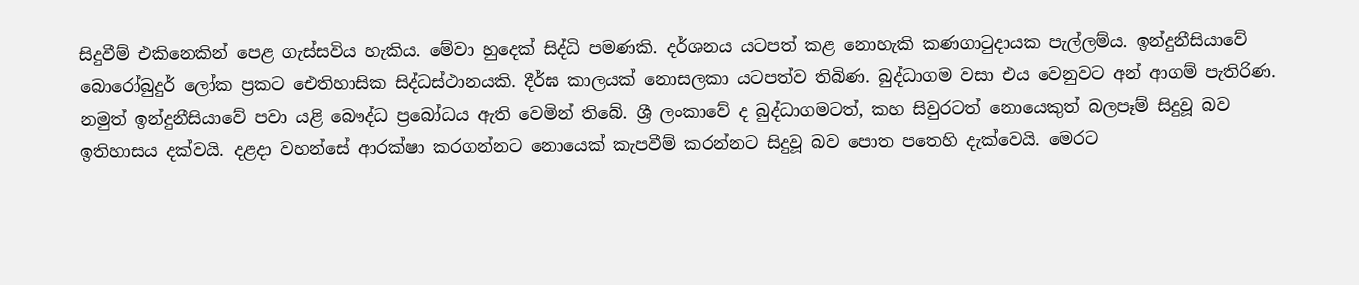සිදුවීම් එකිනෙකින් පෙළ ගැස්සවිය හැකිය. මේවා හුදෙක් සිද්ධි පමණකි. දර්ශනය යටපත් කළ නොහැකි කණගාටුදායක පැල්ලම්ය. ඉන්දුනීසියාවේ බොරෝබුදුර් ලෝක ප්‍රකට ඓතිහාසික සිද්ධස්ථානයකි. දීර්ඝ කාලයක් නොසලකා යටපත්ව තිබිණ. බුද්ධාගම වසා එය වෙනුවට අන් ආගම් පැතිරිණ. නමුත් ඉන්දුනීසියාවේ පවා යළි බෞද්ධ ප්‍රබෝධය ඇති වෙමින් තිබේ. ශ්‍රී ලංකාවේ ද බුද්ධාගමටත්, කහ සිවුරටත් නොයෙකුත් බලපෑම් සිදුවූ බව ඉතිහාසය දක්වයි. දළදා වහන්සේ ආරක්ෂා කරගන්නට නොයෙක් කැපවීම් කරන්නට සිදුවූ බව පොත පතෙහි දැක්වෙයි. මෙරට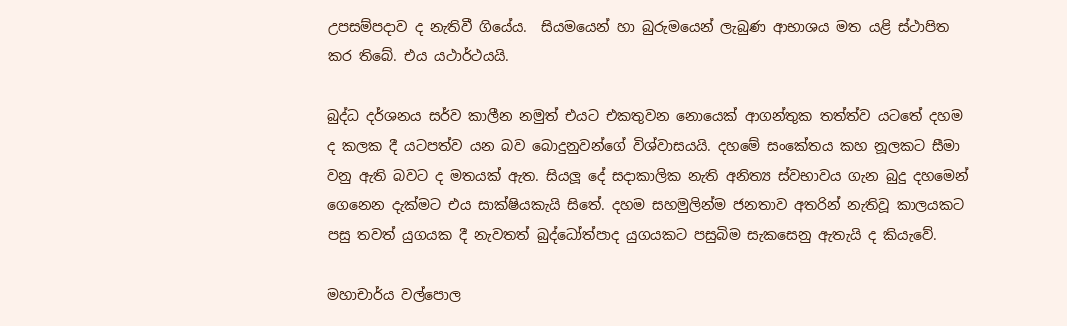උපසම්පදාව ද නැතිවී ගියේය.  සියමයෙන් හා බුරුමයෙන් ලැබුණ ආභාශය මත යළි ස්ථාපිත කර තිබේ. එය යථාර්ථයයි.

බුද්ධ දර්ශනය සර්ව කාලීන නමුත් එයට එකතුවන නොයෙක් ආගන්තුක තත්ත්ව යටතේ දහම ද කලක දී යටපත්ව යන බව බොදුනුවන්ගේ විශ්වාසයයි. දහමේ සංකේතය කහ නූලකට සීමා වනු ඇති බවට ද මතයක් ඇත. සියලූ දේ සදාකාලික නැති අනිත්‍ය ස්වභාවය ගැන බුදු දහමෙන් ගෙනෙන දැක්මට එය සාක්ෂියකැයි සිතේ. දහම සහමුලින්ම ජනතාව අතරින් නැතිවූ කාලයකට පසු තවත් යුගයක දී නැවතත් බුද්ධෝත්පාද යුගයකට පසුබිම සැකසෙනු ඇතැයි ද කියැවේ.

මහාචාර්ය වල්පොල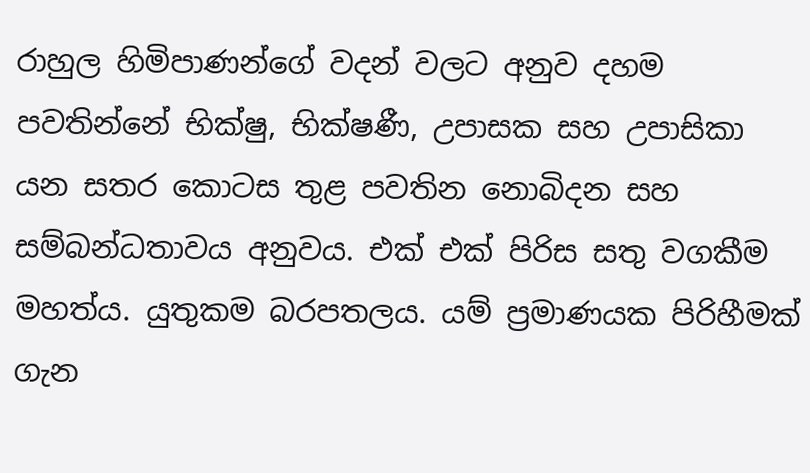රාහුල හිමිපාණන්ගේ වදන් වලට අනුව දහම පවතින්නේ භික්ෂු, භික්ෂණී, උපාසක සහ උපාසිකා යන සතර කොටස තුළ පවතින නොබිදන සහ සම්බන්ධතාවය අනුවය. එක් එක් පිරිස සතු වගකීම මහත්ය. යුතුකම බරපතලය. යම් ප්‍රමාණයක පිරිහීමක් ගැන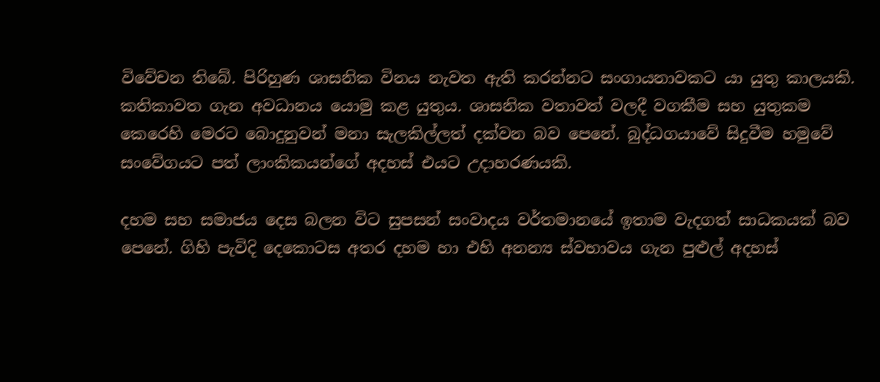විවේචන තිබේ. පිරිහුණ ශාසනික විනය නැවත ඇති කරන්නට සංගායනාවකට යා යුතු කාලයකි. කතිකාවත ගැන අවධානය යොමු කළ යුතුය. ශාසනික වතාවත් වලදී වගකීම සහ යුතුකම කෙරෙහි මෙරට බොදුනුවන් මනා සැලකිල්ලත් දක්වන බව පෙනේ. බුද්ධගයාවේ සිදුවීම හමුවේ සංවේගයට පත් ලාංකිකයන්ගේ අදහස් එයට උදාහරණයකි.

දහම සහ සමාජය දෙස බලන විට සුපසන් සංවාදය වර්තමානයේ ඉතාම වැදගත් සාධකයක් බව පෙනේ. ගිහි පැවිදි දෙකොටස අතර දහම හා එහි අනන්‍ය ස්වභාවය ගැන පුළුල් අදහස්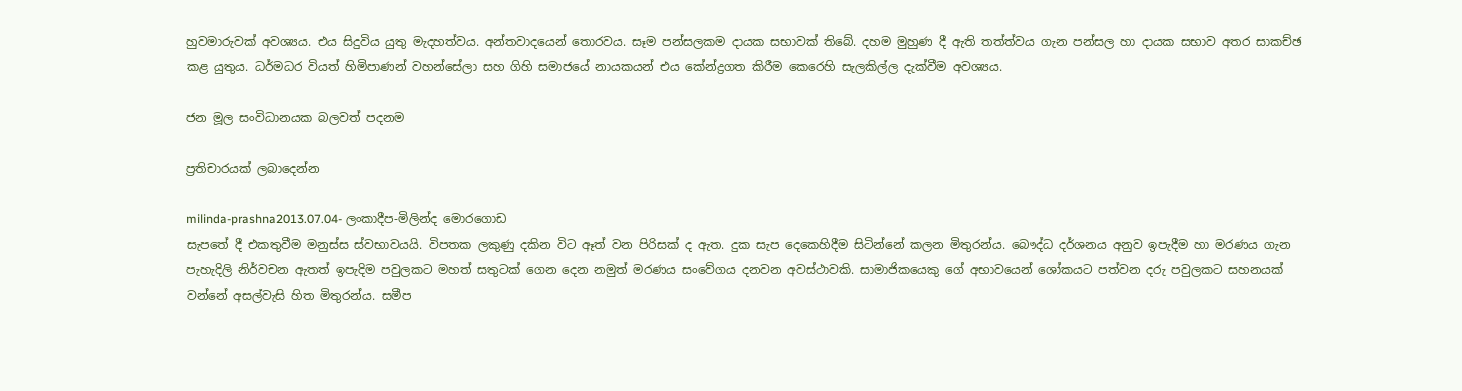හුවමාරුවක් අවශ්‍යය. එය සිදුවිය යුතු මැදහත්වය. අන්තවාදයෙන් තොරවය. සෑම පන්සලකම දායක සභාවක් තිබේ. දහම මුහුණ දී ඇති තත්ත්වය ගැන පන්සල හා දායක සභාව අතර සාකච්ඡ කළ යුතුය. ධර්මධර වියත් හිමිපාණන් වහන්සේලා සහ ගිහි සමාජයේ නායකයන් එය කේන්ද්‍රගත කිරීම කෙරෙහි සැලකිල්ල දැක්වීම අවශ්‍යය.

ජන මූල සංවිධානයක බලවත් පදනම

ප්‍රතිචාරයක් ලබාදෙන්න

milinda-prashna2013.07.04- ලංකාදීප-මිලින්ද මොරගොඩ
සැපතේ දී එකතුවීම මනුස්ස ස්වභාවයයි. විපතක ලකුණු දකින විට ඈත් වන පිරිසක් ද ඇත. දුක සැප දෙකෙහිදීම සිටින්නේ කලන මිතුරන්ය. බෞද්ධ දර්ශනය අනුව ඉපැදීම හා මරණය ගැන පැහැදිලි නිර්වචන ඇතත් ඉපැදිම පවුලකට මහත් සතුටක් ගෙන දෙන නමුත් මරණය සංවේගය දනවන අවස්ථාවකි. සාමාජිකයෙකු ගේ අභාවයෙන් ශෝකයට පත්වන දරු පවුලකට සහනයක් වන්නේ අසල්වැසි හිත මිතුරන්ය. සමීප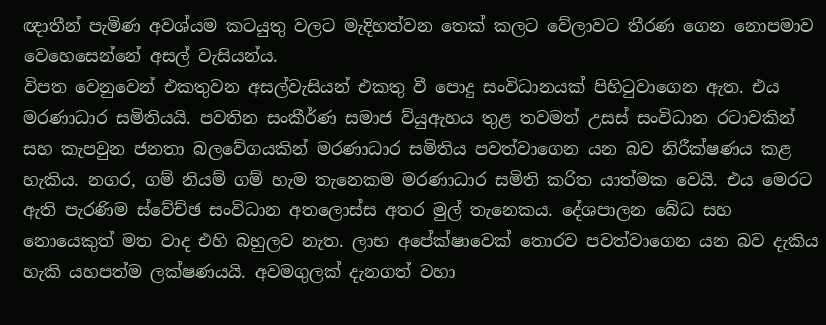ඥාතීන් පැමිණ අවශ්යම කටයුතු වලට මැදිහත්වන තෙක් කලට වේලාවට තීරණ ගෙන නොපමාව වෙහෙසෙන්නේ අසල් වැසියන්ය.
විපත වෙනුවෙන් එකතුවන අසල්වැසියන් එකතු වී පොදු සංවිධානයක් පිහිටුවාගෙන ඇත. එය මරණාධාර සමිතියයි. පවතින සංකීර්ණ සමාජ ව්යුඇහය තුළ තවමත් උසස් සංවිධාන රටාවකින් සහ කැපවුන ජනතා බලවේගයකින් මරණාධාර සමිතිය පවත්වාගෙන යන බව නිරීක්ෂණය කළ හැකිය. නගර, ගම් නියම් ගම් හැම තැනෙකම මරණාධාර සමිති කරිත යාත්මක වෙයි. එය මෙරට ඇති පැරණිම ස්වේච්ඡ සංවිධාන අතලොස්ස අතර මුල් තැනෙකය. දේශපාලන බේධ සහ නොයෙකුත් මත වාද එහි බහුලව නැත. ලාභ අපේක්ෂාවෙක් තොරව පවත්වාගෙන යන බව දැකිය හැකි යහපත්ම ලක්ෂණයයි. අවමගුලක් දැනගත් වහා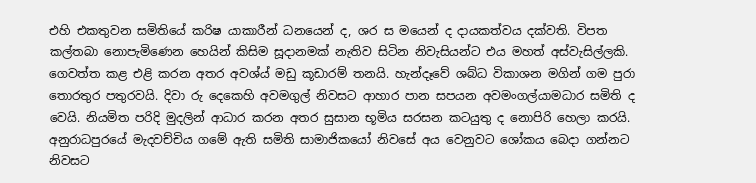එහි එකතුවන සමිතියේ කරිෂ යාකාරීන් ධනයෙන් ද, ශර ස මයෙන් ද දායකත්වය දක්වති. විපත කල්තබා නොපැමිණෙන හෙයින් කිසිම සූදානමක් නැතිව සිටින නිවැසියන්ට එය මහත් අස්වැසිල්ලකි. ගෙවත්ත කළ එළි කරන අතර අවශ්ය් මඩු කූඩාරම් තනයි. හැන්දෑවේ ශබ්ධ විකාශන මගින් ගම පුරා තොරතුර පතුරවයි. දිවා රු දෙකෙහි අවමගුල් නිවසට ආහාර පාන සපයන අවමංගල්යාමධාර සමිති ද වෙයි. නියමිත පරිදි මුදලින් ආධාර කරන අතර සුසාන භූමිය සරසන කටයුතු ද නොපිරි හෙලා කරයි. අනුරාධපුරයේ මැදවච්චිය ගමේ ඇති සමිති සාමාජිකයෝ නිවසේ අය වෙනුවට ශෝකය බෙදා ගන්නට නිවසට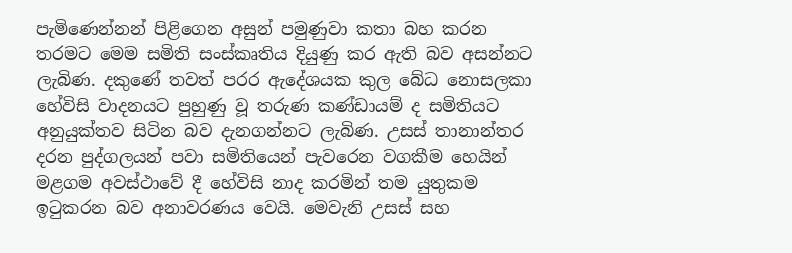පැමිණෙන්නන් පිළිගෙන අසුන් පමුණුවා කතා බහ කරන තරමට මෙම සමිති සංස්කෘතිය දියුණු කර ඇති බව අසන්නට ලැබිණ. දකුණේ තවත් පරර ඇදේශයක කුල බේධ නොසලකා හේවිසි වාදනයට පුහුණු වූ තරුණ කණ්ඩායම් ද සමිතියට අනුයුක්තව සිටින බව දැනගන්නට ලැබිණ. උසස් තානාන්තර දරන පුද්ගලයන් පවා සමිතියෙන් පැවරෙන වගකීම හෙයින් මළගම අවස්ථාවේ දී හේවිසි නාද කරමින් තම යුතුකම ඉටුකරන බව අනාවරණය වෙයි. මෙවැනි උසස් සහ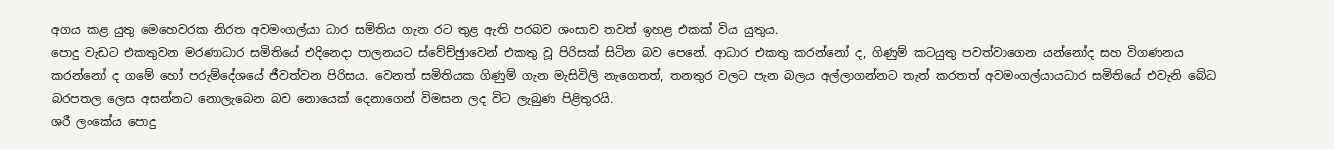අගය කළ යුතු මෙහෙවරක නිරත අවමංගල්යා ධාර සමිතිය ගැන රට තුළ ඇති පරබව ශංසාව තවත් ඉහළ එකක් විය යුතුය.
පොදු වැඩට එකතුවන මරණාධාර සමිතියේ එදිනෙදා පාලනයට ස්වේච්ඡුාවෙන් එකතු වූ පිරිසක් සිටින බව පෙනේ. ආධාර එකතු කරන්නෝ ද, ගිණුම් කටයුතු පවත්වාගෙන යන්නෝද සහ විගණනය කරන්නෝ ද ගමේ හෝ පරුම්දේශයේ ජීවත්වන පිරිසය. වෙනත් සමිතියක ගිණුම් ගැන මැසිවිලි නැගෙතත්, තනතුර වලට පැන බලය අල්ලාගන්නට තැත් කරතත් අවමංගල්යායධාර සමිතියේ එවැනි බේධ බරපතල ලෙස අසන්නට නොලැබෙන බව නොයෙක් දෙනාගෙන් විමසන ලද විට ලැබුණ පිළිතුරයි.
ශරී ලංකේය පොදු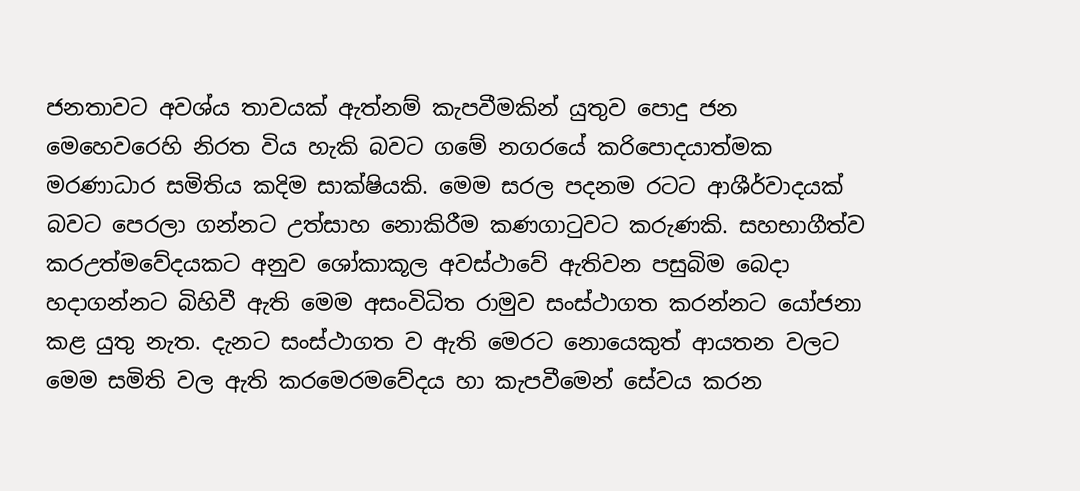ජනතාවට අවශ්ය තාවයක් ඇත්නම් කැපවීමකින් යුතුව පොදු ජන මෙහෙවරෙහි නිරත විය හැකි බවට ගමේ නගරයේ කරිපොදයාත්මක මරණාධාර සමිතිය කදිම සාක්ෂියකි. මෙම සරල පදනම රටට ආශීර්වාදයක් බවට පෙරලා ගන්නට උත්සාහ නොකිරීම කණගාටුවට කරුණකි. සහභාගීත්ව කරඋත්මවේදයකට අනුව ශෝකාකූල අවස්ථාවේ ඇතිවන පසුබිම බෙදා හදාගන්නට බිහිවී ඇති මෙම අසංවිධිත රාමුව සංස්ථාගත කරන්නට යෝජනා කළ යුතු නැත. දැනට සංස්ථාගත ව ඇති මෙරට නොයෙකුත් ආයතන වලට මෙම සමිති වල ඇති කරමෙරමවේදය හා කැපවීමෙන් සේවය කරන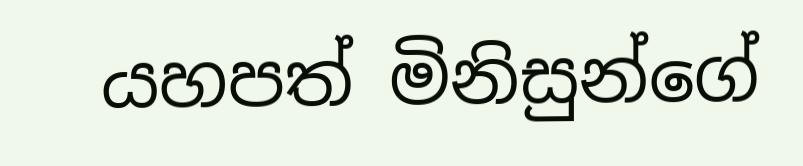යහපත් මිනිසුන්ගේ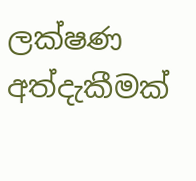ලක්ෂණ අත්දැකීමක්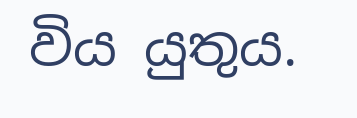විය යුතුය.